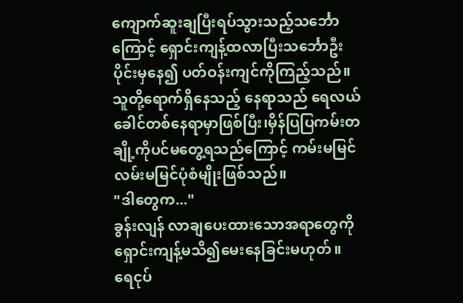ကျောက်ဆူးချပြီးရပ်သွားသည့်သင်္ဘောကြောင့် ရှောင်းကျန့်ထလာပြီးသင်္ဘောဦးပိုင်းမှနေ၍ ပတ်ဝန်းကျင်ကိုကြည့်သည်။သူတို့ရောက်ရှိနေသည့် နေရာသည် ရေလယ်ခေါင်တစ်နေရာမှာဖြစ်ပြီး၊မှိန်ပြပြကမ်းတချို့ကိုပင်မတွေ့ရသည်ကြောင့် ကမ်းမမြင် လမ်းမမြင်ပုံစံမျိုးဖြစ်သည်။
"ဒါတွေက..."
ခွန်းလျန် လာချပေးထားသောအရာတွေကိုရှောင်းကျန့်မသိ၍မေးနေခြင်းမဟုတ်။
ရေငုပ်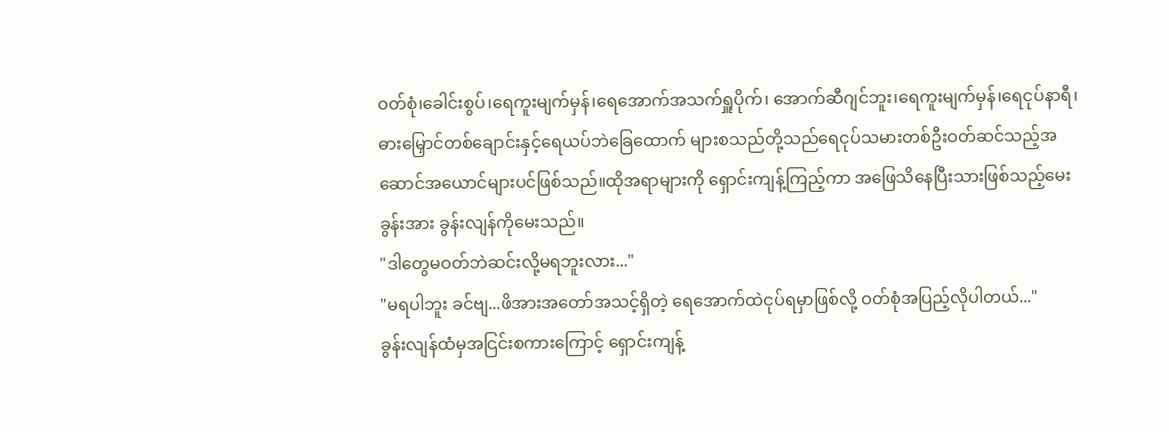ဝတ်စုံ၊ခေါင်းစွပ်၊ရေကူးမျက်မှန်၊ရေအောက်အသက်ရှူပိုက်၊ အောက်ဆီဂျင်ဘူး၊ရေကူးမျက်မှန်၊ရေငုပ်နာရီ၊ဓားမြှောင်တစ်ချောင်းနှင့်ရေယပ်ဘဲခြေထောက် များစသည်တို့သည်ရေငုပ်သမားတစ်ဦးဝတ်ဆင်သည့်အဆောင်အယောင်များပင်ဖြစ်သည်။ထိုအရာများကို ရှောင်းကျန့်ကြည့်ကာ အဖြေသိနေပြီးသားဖြစ်သည့်မေးခွန်းအား ခွန်းလျန်ကိုမေးသည်။
"ဒါတွေမဝတ်ဘဲဆင်းလို့မရဘူးလား..."
"မရပါဘူး ခင်ဗျ...ဖိအားအတော်အသင့်ရှိတဲ့ ရေအောက်ထဲငုပ်ရမှာဖြစ်လို့ ဝတ်စုံအပြည့်လိုပါတယ်..."
ခွန်းလျန်ထံမှအငြင်းစကားကြောင့် ရှောင်းကျန့်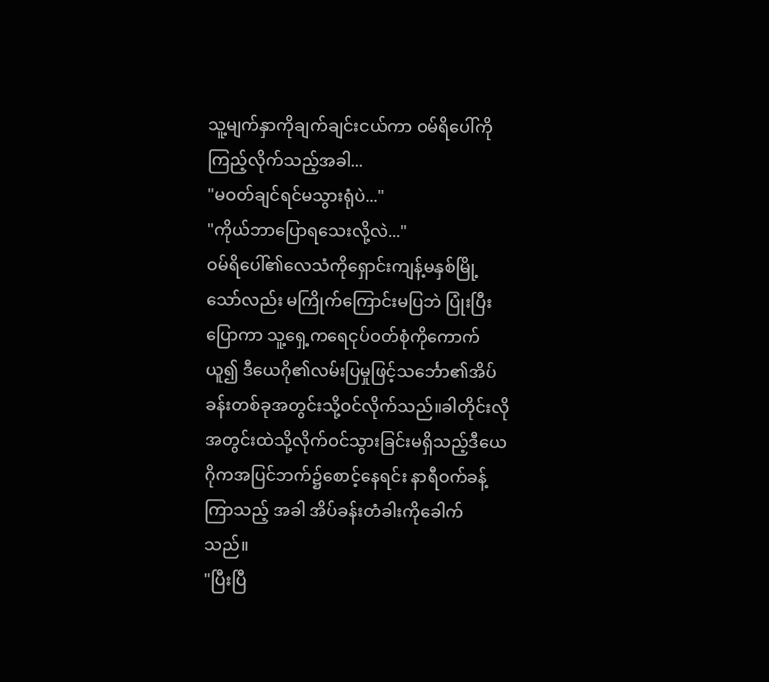သူ့မျက်နှာကိုချက်ချင်းငယ်ကာ ဝမ်ရိပေါ်ကိုကြည့်လိုက်သည့်အခါ...
"မဝတ်ချင်ရင်မသွားရုံပဲ..."
"ကိုယ်ဘာပြောရသေးလို့လဲ..."
ဝမ်ရိပေါ်၏လေသံကိုရှောင်းကျန့်မနှစ်မြို့သော်လည်း မကြိုက်ကြောင်းမပြဘဲ ပြုံးပြီးပြောကာ သူ့ရှေ့ကရေငုပ်ဝတ်စုံကိုကောက်ယူ၍ ဒီယေဂို၏လမ်းပြမှုဖြင့်သင်္ဘော၏အိပ်ခန်းတစ်ခုအတွင်းသို့ဝင်လိုက်သည်။ခါတိုင်းလို အတွင်းထဲသို့လိုက်ဝင်သွားခြင်းမရှိသည့်ဒီယေဂိုကအပြင်ဘက်၌စောင့်နေရင်း နာရီဝက်ခန့်ကြာသည့် အခါ အိပ်ခန်းတံခါးကိုခေါက်သည်။
"ပြီးပြီ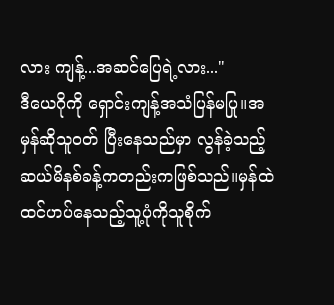လား ကျန့်...အဆင်ပြေရဲ့လား..."
ဒီယေဂိုကို ရှောင်းကျန့်အသံပြန်မပြု။အမှန်ဆိုသူဝတ် ပြီးနေသည်မှာ လွန်ခဲ့သည့်ဆယ်မိနစ်ခန့်ကတည်းကဖြစ်သည်။မှန်ထဲထင်ဟပ်နေသည့်သူ့ပုံကိုသူစိုက်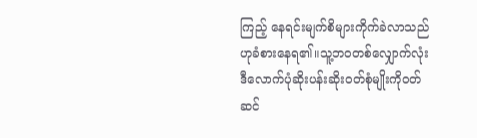ကြည့် နေရင်းမျက်စိများကိုက်ခဲလာသည်ဟုခံစားနေရ၏။သူ့ဘဝတစ်လျှောက်လုံး ဒီလောက်ပုံဆိုးပန်းဆိုးဝတ်စုံမျိုးကိုဝတ်ဆင်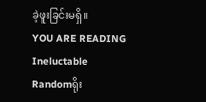ခဲ့ဖူးခြင်းမရှိ။
YOU ARE READING
Ineluctable
Randomရိုး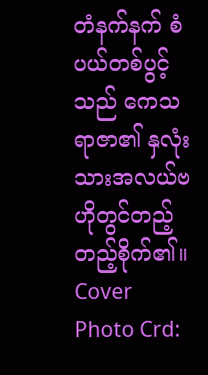တံနက်နက် စံပယ်တစ်ပွင့်သည် ကေသရာဇာ၏ နှလုံးသားအလယ်ဗဟိုတွင်တည့်တည့်စိုက်၏။ Cover Photo Crd: